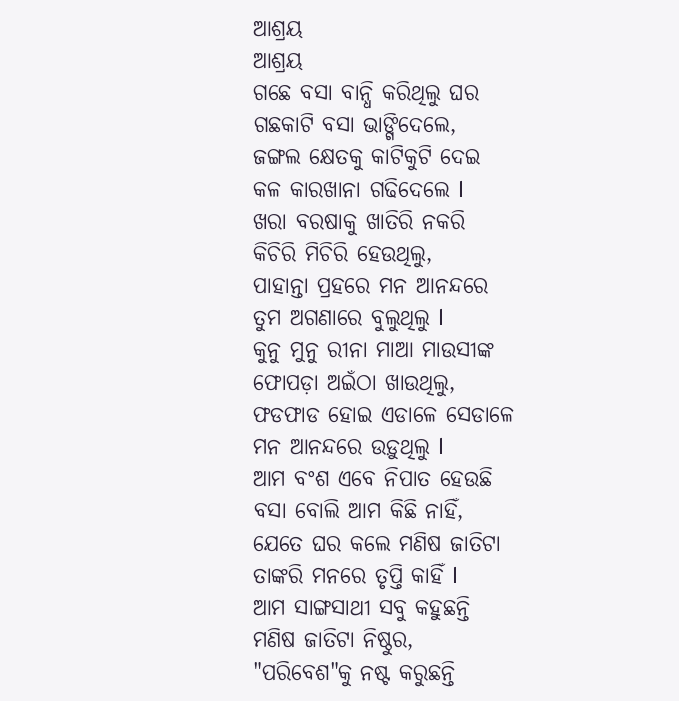ଆଶ୍ରୟ
ଆଶ୍ରୟ
ଗଛେ ବସା ବାନ୍ଧି କରିଥିଲୁ ଘର
ଗଛକାଟି ବସା ଭାଙ୍ଗିଦେଲେ,
ଜଙ୍ଗଲ କ୍ଷେତକୁ କାଟିକୁଟି ଦେଇ
କଳ କାରଖାନା ଗଢିଦେଲେ l
ଖରା ବରଷାକୁ ଖାତିରି ନକରି
କିଚିରି ମିଚିରି ହେଉଥିଲୁ,
ପାହାନ୍ତା ପ୍ରହରେ ମନ ଆନନ୍ଦରେ
ତୁମ ଅଗଣାରେ ବୁଲୁଥିଲୁ l
କୁନୁ ମୁନୁ ରୀନା ମାଆ ମାଉସୀଙ୍କ
ଫୋପଡ଼ା ଅଇଁଠା ଖାଉଥିଲୁ,
ଫଡଫାଡ ହୋଇ ଏଡାଳେ ସେଡାଳେ
ମନ ଆନନ୍ଦରେ ଉଡ଼ୁଥିଲୁ l
ଆମ ବଂଶ ଏବେ ନିପାତ ହେଉଛି
ବସା ବୋଲି ଆମ କିଛି ନାହିଁ,
ଯେତେ ଘର କଲେ ମଣିଷ ଜାତିଟା
ତାଙ୍କରି ମନରେ ତୃପ୍ତି କାହିଁ l
ଆମ ସାଙ୍ଗସାଥୀ ସବୁ କହୁଛନ୍ତି
ମଣିଷ ଜାତିଟା ନିଷ୍ଠୁର,
"ପରିବେଶ"କୁ ନଷ୍ଟ କରୁଛନ୍ତି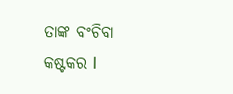ତାଙ୍କ ବଂଚିବା କଷ୍ଟକର l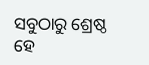ସବୁଠାରୁ ଶ୍ରେଷ୍ଠ ହେ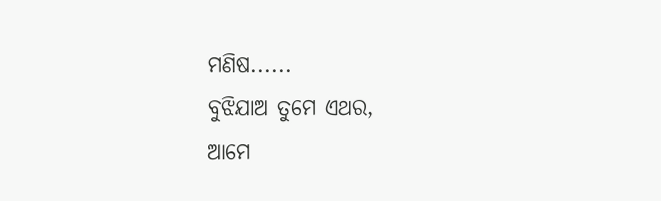ମଣିଷ......
ବୁଝିଯାଅ ତୁମେ ଏଥର,
ଆମେ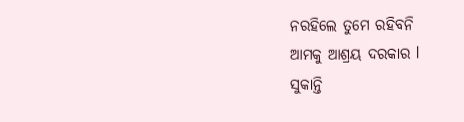ନରହିଲେ ତୁମେ ରହିବନି
ଆମକୁ ଆଶ୍ରୟ ଦରକାର l
ସୁକାନ୍ତି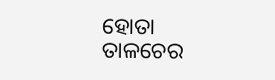ହୋତା
ତାଳଚେର